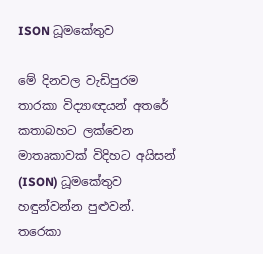ISON ධූමකේතුව

මේ දිනවල වැඩිපුරම තාරකා විද්‍යාඥයන් අතරේ කතාබහට ලක්වෙන මාතෘකාවක් විදිහට අයිසන් (ISON) ධූමකේතුව හඳුන්වන්න පුළුවන්. තරෙකා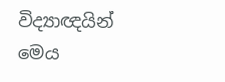විද්‍යාඥයින් මෙය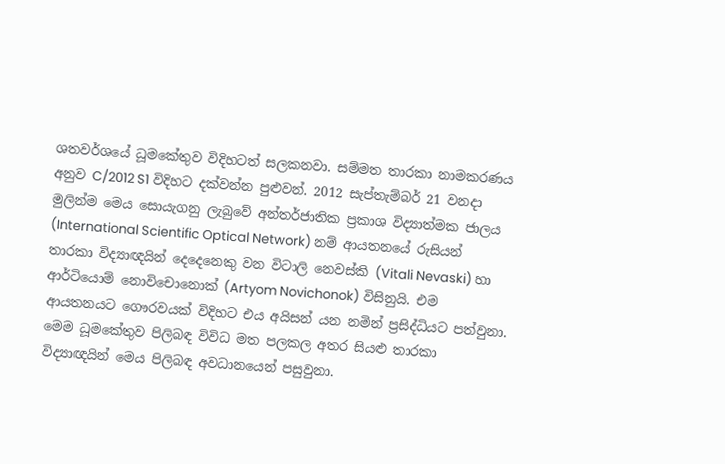ශතවර්ශයේ ධූමකේතුව විදිහටත් සලකනවා. සම්මත තාරකා නාමකරණය අනුව C/2012 S1 විදිහට දක්වන්න පුළුවන්. 2012 සැප්තැම්බර් 21 වනදා මුලින්ම මෙය සොයැගනු ලැබුවේ අන්තර්ජාතික ප්‍රකාශ විද්‍යාත්මක ජාලය (International Scientific Optical Network) නම් ආයතනයේ රුසියන් තාරකා විද්‍යාඥයින් දෙදෙනෙකු වන විටාලි නෙවස්කි (Vitali Nevaski) හා ආර්ටියොම් නොවිචොනොක් (Artyom Novichonok) විසිනුයි. එම ආයතනයට ගෞරවයක් විදිහට එය අයිසන් යන නමින් ප්‍රසිද්ධියට පත්වුනා.
මෙම ධූමකේතුව පිලිබඳ විවිධ මත පලකල අතර සියළු තාරකා විද්‍යාඥයින් මෙය පිලිබඳ අවධානයෙන් පසුවුනා.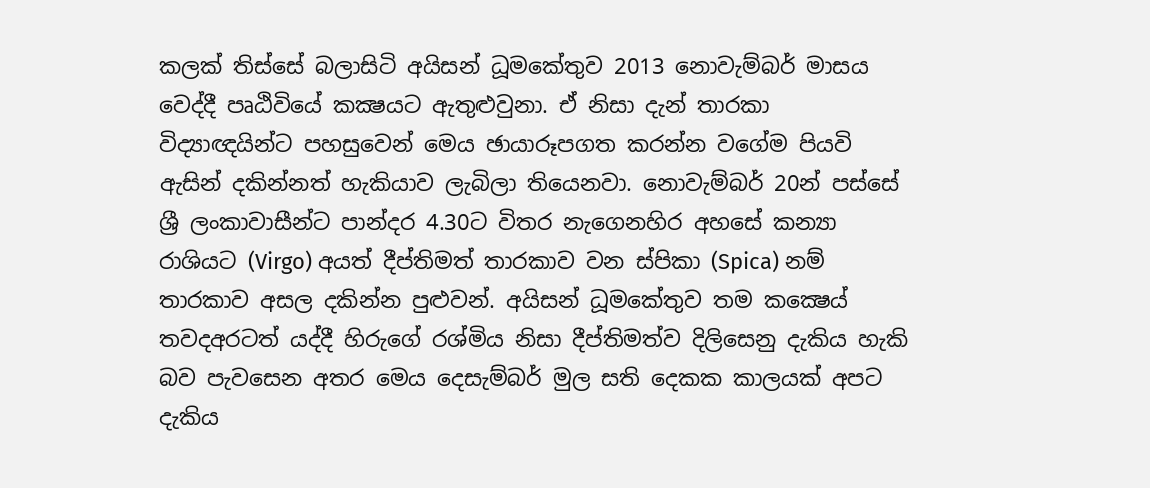කලක් තිස්සේ බලාසිටි අයිසන් ධූමකේතුව 2013 නොවැම්බර් මාසය වෙද්දී පෘඨිවියේ කක්‍ෂයට ඇතුළුවුනා. ඒ නිසා දැන් තාරකා විද්‍යාඥයින්ට පහසුවෙන් මෙය ඡායාරූපගත කරන්න වගේම පියවි ඇසින් දකින්නත් හැකියාව ලැබිලා තියෙනවා. නොවැම්බර් 20න් පස්සේ ශ්‍රී ලංකාවාසීන්ට පාන්දර 4.30ට විතර නැගෙනහිර අහසේ කන්‍යා රාශියට (Virgo) අයත් දීප්තිමත් තාරකාව වන ස්පිකා (Spica) නම් තාරකාව අසල දකින්න පුළුවන්. අයිසන් ධූමකේතුව තම කක්‍ෂෙය් තවදඅරටත් යද්දී හිරුගේ රශ්මිය නිසා දීප්තිමත්ව දිලිසෙනු දැකිය හැකි බව පැවසෙන අතර මෙය දෙසැම්බර් මුල සති දෙකක කාලයක් අපට දැකිය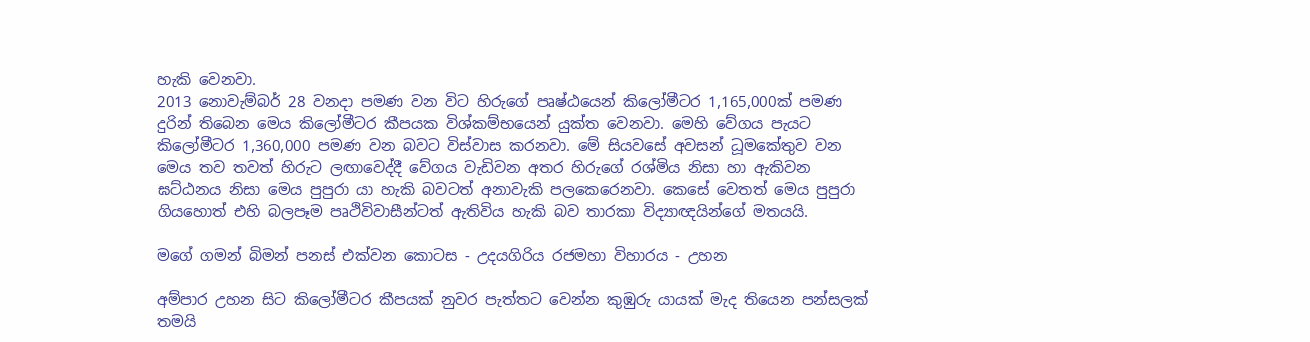හැකි වෙනවා.
2013 නොවැම්බර් 28 වනදා පමණ වන විට හිරුගේ පෘෂ්ඨයෙන් කිලෝමීටර 1,165,000ක් පමණ දුරින් තිබෙන මෙය කිලෝමීටර කීපයක විශ්කම්භයෙන් යුක්ත වෙනවා. මෙහි වේගය පැයට කිලෝමීටර 1,360,000 පමණ වන බවට විස්වාස කරනවා. මේ සියවසේ අවසන් ධූමකේතුව වන මෙය තව තවත් හිරුට ලඟාවෙද්දී වේගය වැඩිවන අතර හිරුගේ රශ්මිය නිසා හා ඇකිවන ඝට්ඨනය නිසා මෙය පුපුරා යා හැකි බවටත් අනාවැකි පලකෙරෙනවා. කෙසේ වෙතත් මෙය පුපුරා ගියහොත් එහි බලපෑම පෘථිවිවාසීන්ටත් ඇතිවිය හැකි බව තාරකා විද්‍යාඥයින්ගේ මතයයි.

මගේ ගමන් බිමන් පනස් එක්වන කොටස - උදයගිරිය රජමහා විහාරය - උහන

අම්පාර උහන සිට කිලෝමීටර කීපයක් නුවර පැත්තට වෙන්න කුඹුරු යායක් මැද තියෙන පන්සලක් තමයි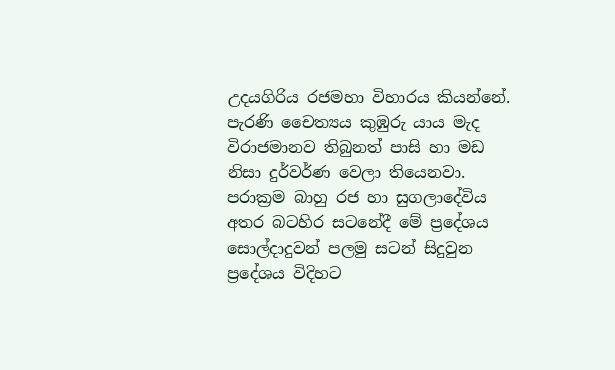උදයගිරිය රජමහා විහාරය කියන්නේ. පැරණි චෛත්‍යය කුඹුරු යාය මැද විරාජමානව තිබුනත් පාසි හා මඩ නිසා දුර්වර්ණ වෙලා තියෙනවා.
පරාක්‍රම බාහු රජ හා සුගලාදේවිය අතර බටහිර සටනේදී මේ ප්‍රදේශය සොල්දාදුවන් පලමු සටන් සිදුවුන ප්‍රදේශය විදිහට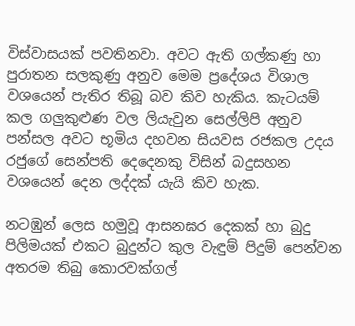විස්වාසයක් පවතිනවා. අවට ඇති ගල්කණු හා පුරාතන සලකුණු අනුව මෙම ප්‍රදේශය විශාල වශයෙන් පැතිර තිබූ බව කිව හැකිය. කැටයම් කල ගලුකුළුණ වල ලියැවුන සෙල්ලිපි අනුව පන්සල අවට භූමිය දහවන සියවස රජකල උදය රජුගේ සෙන්පති දෙදෙනකු විසින් බදුසහන වශයෙන් දෙන ලද්දක් යැයි කිව හැක.

නටඹුන් ලෙස හමුවූ ආසනඝර දෙකක් හා බුදු පිලිමයක් එකට බුදුන්ට කුල වැඳුම් පිදුම් පෙන්වන අතරම තිබු කොරවක්ගල්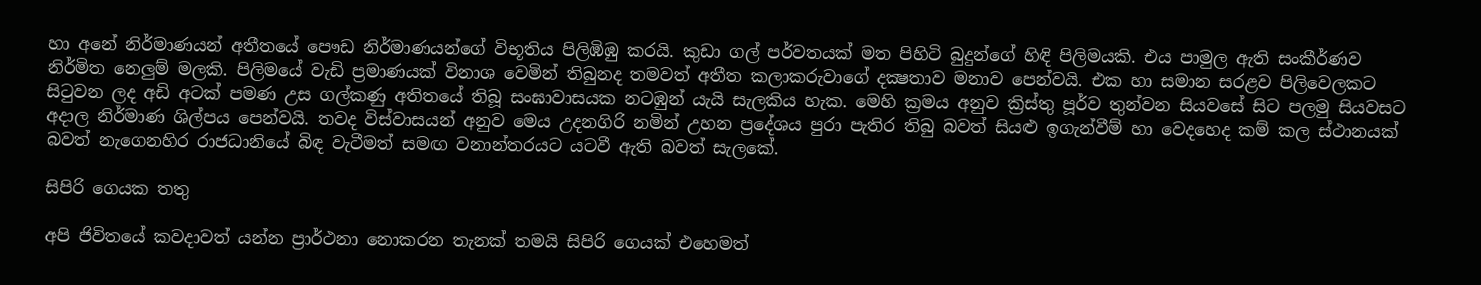හා අනේ නිර්මාණයන් අතීතයේ පෞඩ නිර්මාණයන්ගේ විභූතිය පිලිඹිඹු කරයි. කුඩා ගල් පර්වතයක් මත පිහිටි බුදුන්ගේ හිඳි පිලිමයකි. එය පාමුල ඇති සංකීර්ණව නිර්මිත නෙලුම් මලකි. පිලිමයේ වැඩි ප්‍රමාණයක් විනාශ වෙමින් තිබුනද තමවත් අතීත කලාකරුවාගේ දක්‍ෂතාව මනාව පෙන්වයි. එක හා සමාන සරළව පිලිවෙලකට සිටුවන ලද අඩි අටක් පමණ උස ගල්කණු අතිතයේ තිබූ සංඝාවාසයක නටඹුන් යැයි සැලකිය හැක. මෙහි ක්‍රමය අනුව ක්‍රිස්තු පූර්ව තුන්වන සියවසේ සිට පලමු සියවසට අදාල නිර්මාණ ශිල්පය පෙන්වයි. තවද විස්වාසයන් අනුව මෙය උදනගිරි නමින් උහන ප්‍රදේශය පුරා පැතිර තිබු බවත් සියළු ඉගැන්වීම් හා වෙදහෙද කම් කල ස්ථානයක් බවත් නැගෙනහිර රාජධානියේ බිඳ වැටීමත් සමඟ වනාන්තරයට යටවී ඇති බවත් සැලකේ.

සිපිරි ගෙයක තතු

අපි ජිවිතයේ කවදාවත් යන්න ප්‍රාර්ථනා නොකරන තැනක් තමයි සිපිරි ගෙයක් එහෙමත්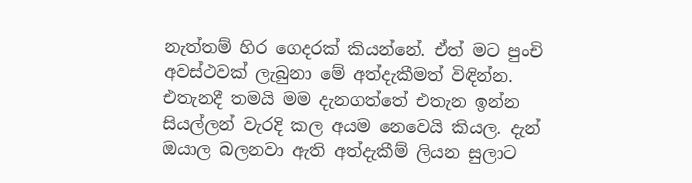නැත්තම් හිර ගෙදරක් කියන්නේ. ඒත් මට පුංචි අවස්ථවක් ලැබුනා මේ අත්දැකීමත් විඳින්න. එතැනදී තමයි මම දැනගත්තේ එතැන ඉන්න සියල්ලන් වැරදි කල අයම නෙවෙයි කියල. දැන් ඔයාල බලනවා ඇති අත්දැකීම් ලියන සුලාට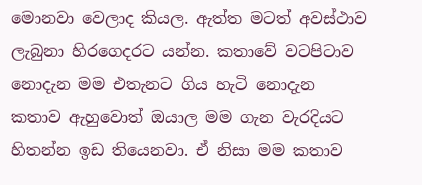මොනවා වෙලාද කියල. ඇත්ත මටත් අවස්ථාව ලැබුනා හිරගෙදරට යන්න. කතාවේ වටපිටාව නොදැන මම එතැනට ගිය හැටි නොදැන කතාව ඇහුවොත් ඔයාල මම ගැන වැරදියට හිතන්න ඉඩ තියෙනවා. ඒ නිසා මම කතාව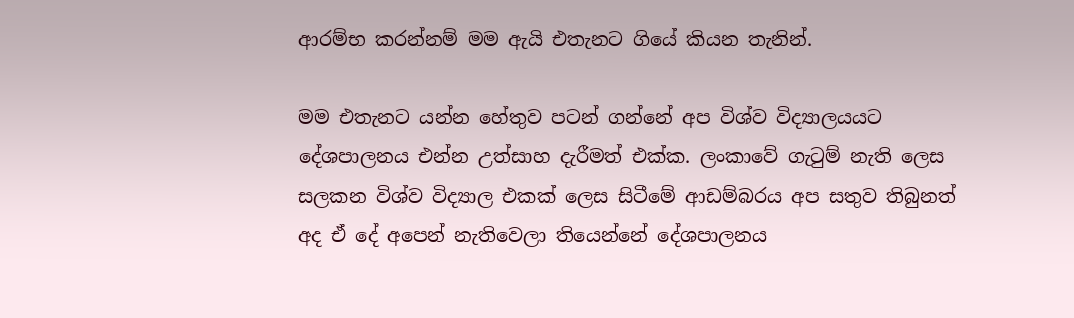ආරම්භ කරන්නම් මම ඇයි එතැනට ගියේ කියන තැනින්.

මම එතැනට යන්න හේතුව පටන් ගන්නේ අප විශ්ව විද්‍යාලයයට දේශපාලනය එන්න උත්සාහ දැරීමත් එක්ක. ලංකාවේ ගැටුම් නැති ලෙස සලකන විශ්ව විද්‍යාල එකක් ලෙස සිටීමේ ආඩම්බරය අප සතුව තිබුනත් අද ඒ දේ අපෙන් නැතිවෙලා තියෙන්නේ දේශපාලනය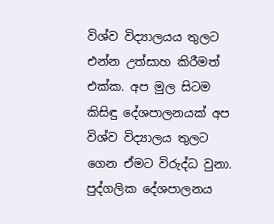විශ්ව විද්‍යාලයය තුලට එන්න උත්සාහ කිරීමත් එක්ක. අප මුල සිටම කිසිඳු දේශපාලනයක් අප විශ්ව විද්‍යාලය තුලට ගෙන ඒමට විරුද්ධ වුනා. පුද්ගලික දේශපාලනය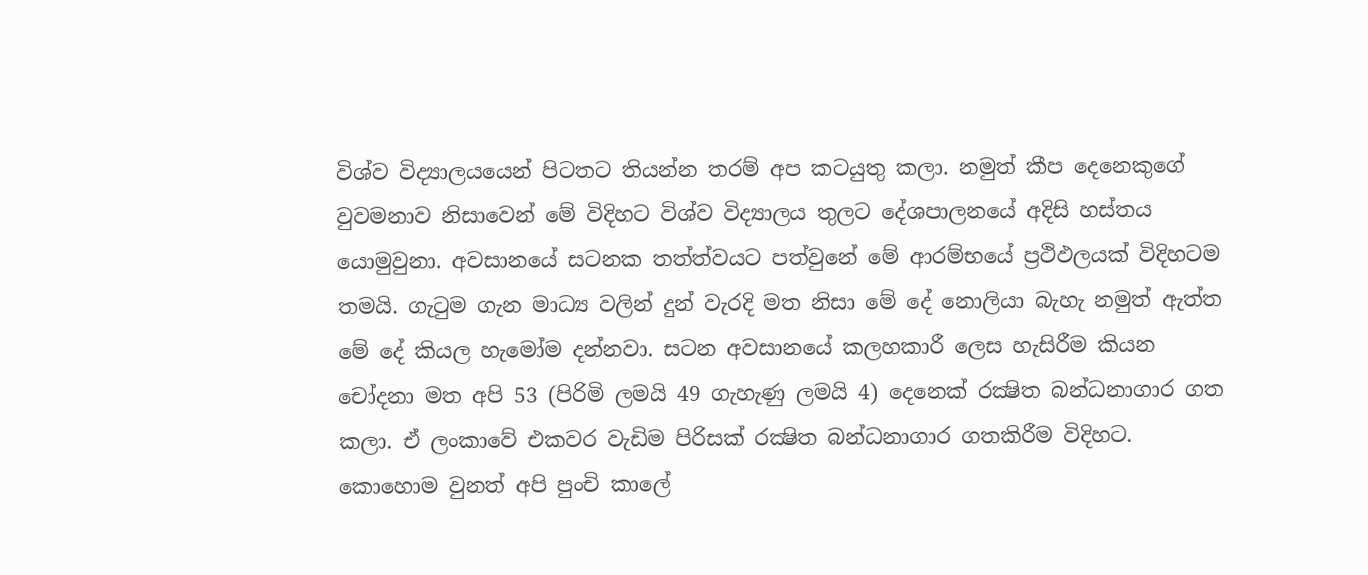විශ්ව විද්‍යාලයයෙන් පිටතට තියන්න තරම් අප කටයුතු කලා. නමුත් කීප දෙනෙකුගේ වුවමනාව නිසාවෙන් මේ විදිහට විශ්ව විද්‍යාලය තුලට දේශපාලනයේ අදිසි හස්තය යොමුවුනා. අවසානයේ සටනක තත්ත්වයට පත්වුනේ මේ ආරම්භයේ ප්‍රථිඵලයක් විදිහටම තමයි. ගැටුම ගැන මාධ්‍ය වලින් දුන් වැරදි මත නිසා මේ දේ නොලියා බැහැ නමුත් ඇත්ත මේ දේ කියල හැමෝම දන්නවා. සටන අවසානයේ කලහකාරී ලෙස හැසිරීම කියන චෝදනා මත අපි 53 (පිරිමි ලමයි 49 ගැහැණු ලමයි 4) දෙනෙක් රක්‍ෂිත බන්ධනාගාර ගත කලා. ඒ ලංකාවේ එකවර වැඩිම පිරිසක් රක්‍ෂිත බන්ධනාගාර ගතකිරීම විදිහට. කොහොම වුනත් අපි පුංචි කාලේ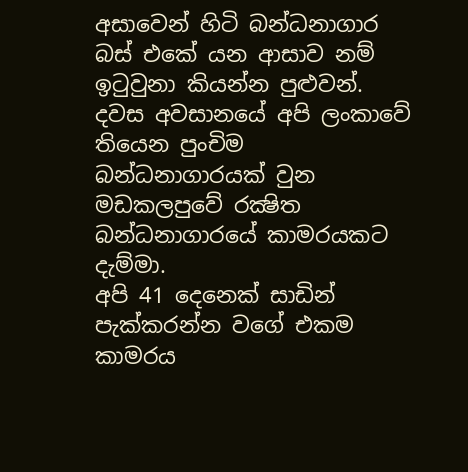අසාවෙන් හිටි බන්ධනාගාර බස් එකේ යන ආසාව නම් ඉටුවුනා කියන්න පුළුවන්. දවස අවසානයේ අපි ලංකාවේ තියෙන පුංචිම බන්ධනාගාරයක් වුන මඩකලපුවේ රක්‍ෂිත බන්ධනාගාරයේ කාමරයකට දැම්මා.
අපි 41 දෙනෙක් සාඩින් පැක්කරන්න වගේ එකම කාමරය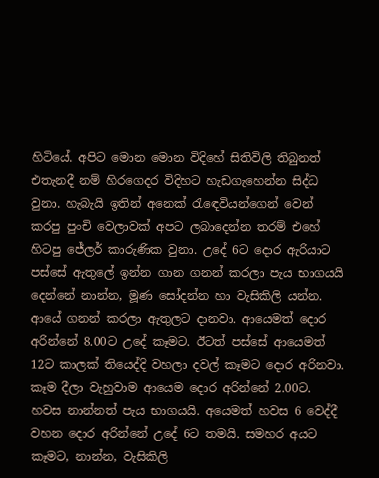හිටියේ. අපිට මොන මොන විදිහේ සිතිවිලි තිබුනත් එතැනදී නම් හිරගෙදර විදිහට හැඩගැහෙන්න සිද්ධ වුනා. හැබැයි ඉතින් අනෙක් රැඳෙවියන්ගෙන් වෙන් කරපු පුංචි වෙලාවක් අපට ලබාදෙන්න තරම් එහේ හිටපු ජේලර් කාරුණික වුනා. උදේ 6ට දොර ඇරියාට පස්සේ ඇතුලේ ඉන්න ගාන ගනන් කරලා පැය භාගයයි දෙන්නේ නාන්න, මූණ සෝදන්න හා වැසිකිලි යන්න. ආයේ ගනන් කරලා ඇතුලට දානවා. ආයෙමත් දොර අරින්නේ 8.00ට උදේ කෑමට. ඊටත් පස්සේ ආයෙමත් 12ට කාලක් තියෙද්දි වහලා දවල් කෑමට දොර අරිනවා. කෑම දීලා වැහුවාම ආයෙම දොර අරින්නේ 2.00ට. හවස නාන්නත් පැය භාගයයි. අයෙමත් හවස 6 වෙද්දී වහන දොර අරින්නේ උදේ 6ට තමයි. සමහර අයට කෑමට, නාන්න, වැසිකිලි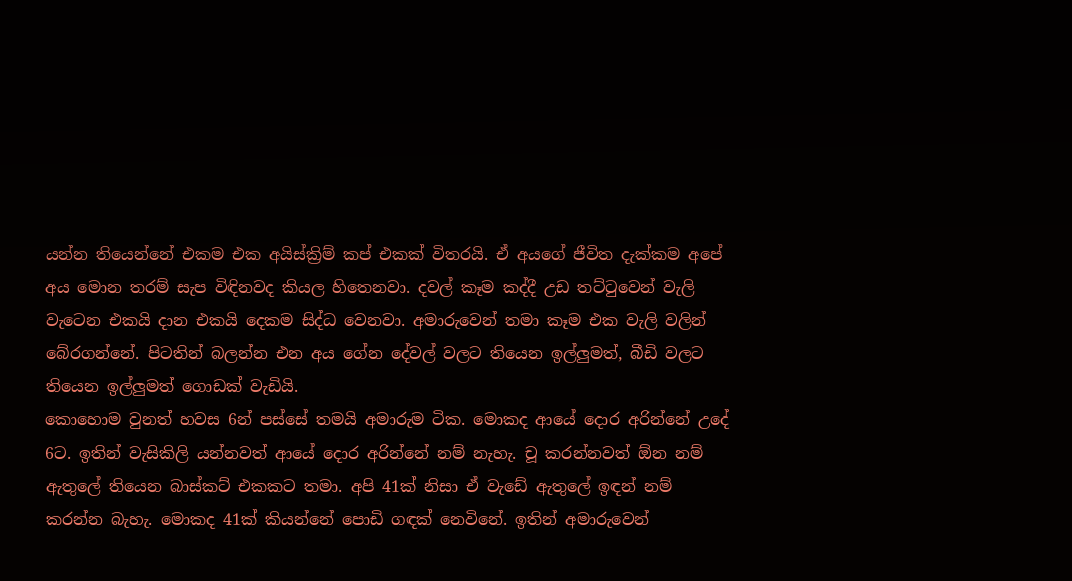යන්න තියෙන්නේ එකම එක අයිස්ක්‍රිම් කප් එකක් විතරයි. ඒ අයගේ ජීවිත දැක්කම අපේ අය මොන තරම් සැප විඳිනවද කියල හිතෙනවා. දවල් කෑම කද්දී උඩ තට්ටුවෙන් වැලි වැටෙන එකයි දාන එකයි දෙකම සිද්ධ වෙනවා. අමාරුවෙන් තමා කෑම එක වැලි වලින් බේරගන්නේ. පිටතින් බලන්න එන අය ගේන දේවල් වලට තියෙන ඉල්ලුමත්, බීඩි වලට තියෙන ඉල්ලුමත් ගොඩක් වැඩියි.
කොහොම වුනත් හවස 6න් පස්සේ තමයි අමාරුම ටික. මොකද ආයේ දොර අරින්නේ උදේ 6ට. ඉතින් වැසිකිලි යන්නවත් ආයේ දොර අරින්නේ නම් නැහැ. චූ කරන්නවත් ඕන නම් ඇතුලේ තියෙන බාස්කට් එකකට තමා. අපි 41ක් නිසා ඒ වැඩේ ඇතුලේ ඉඳන් නම් කරන්න බැහැ. මොකද 41ක් කියන්නේ පොඩි ගඳක් නෙවිනේ. ඉතින් අමාරුවෙන්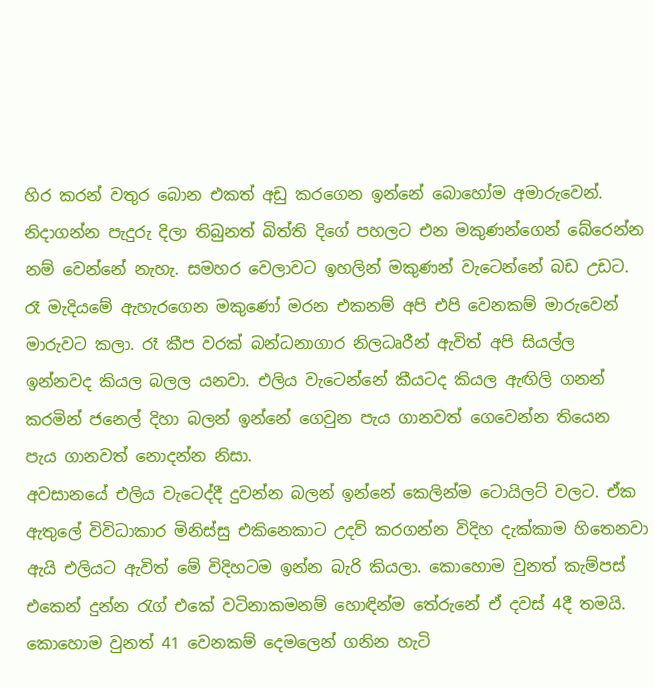හිර කරන් වතුර බොන එකත් අඩු කරගෙන ඉන්නේ බොහෝම අමාරුවෙන්. නිදාගන්න පැදුරු දිලා තිබුනත් බිත්ති දිගේ පහලට එන මකුණන්ගෙන් බේරෙන්න නම් වෙන්නේ නැහැ. සමහර වෙලාවට ඉහලින් මකුණන් වැටෙන්නේ බඩ උඩට. රෑ මැදියමේ ඇහැරගෙන මකුණෝ මරන එකනම් අපි එපි වෙනකම් මාරුවෙන් මාරුවට කලා. රෑ කීප වරක් බන්ධනාගාර නිලධෘරීන් ඇවිත් අපි සියල්ල ඉන්නවද කියල බලල යනවා. එලිය වැටෙන්නේ කීයටද කියල ඇඟිලි ගනන් කරමින් ජනෙල් දිහා බලන් ඉන්නේ ගෙවුන පැය ගානවත් ගෙවෙන්න තියෙන පැය ගානවත් නොදන්න නිසා.
අවසානයේ එලිය වැටෙද්දී දුවන්න බලන් ඉන්නේ කෙලින්ම ටොයිලට් වලට. ඒක ඇතුලේ විවිධාකාර මිනිස්සු එකිනෙකාට උදව් කරගන්න විදිහ දැක්කාම හිතෙනවා ඇයි එලියට ඇවිත් මේ විදිහටම ඉන්න බැරි කියලා. කොහොම වුනත් කැම්පස් එකෙන් දුන්න රැග් එකේ වටිනාකමනම් හොඳින්ම තේරුනේ ඒ දවස් 4දී තමයි. කොහොම වුනත් 41 වෙනකම් දෙමලෙන් ගනින හැටි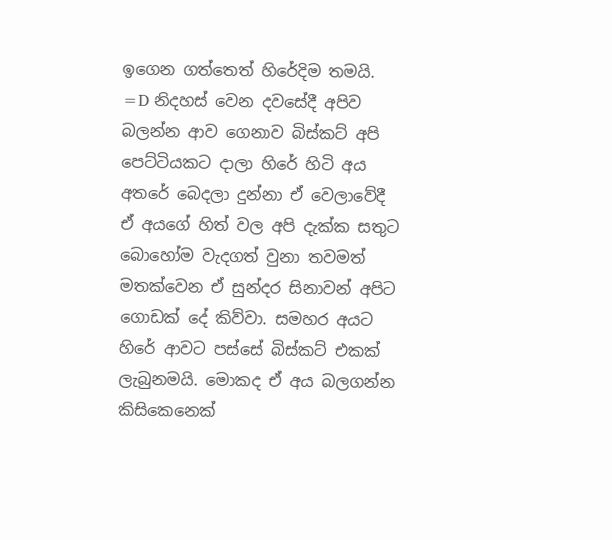ඉගෙන ගත්තෙත් හිරේදිම තමයි. =D නිදහස් වෙන දවසේදී අපිව බලන්න ආව ගෙනාව බිස්කට් අපි පෙට්ටියකට දාලා හිරේ හිටි අය අතරේ බෙදලා දුන්නා ඒ වෙලාවේදී ඒ අයගේ හිත් වල අපි දැක්ක සතුට බොහෝම වැදගත් වුනා තවමත් මතක්වෙන ඒ සුන්දර සිනාවන් අපිට ගොඩක් දේ කිව්වා. සමහර අයට හිරේ ආවට පස්සේ බිස්කට් එකක් ලැබුනමයි. මොකද ඒ අය බලගන්න කිසිකෙනෙක්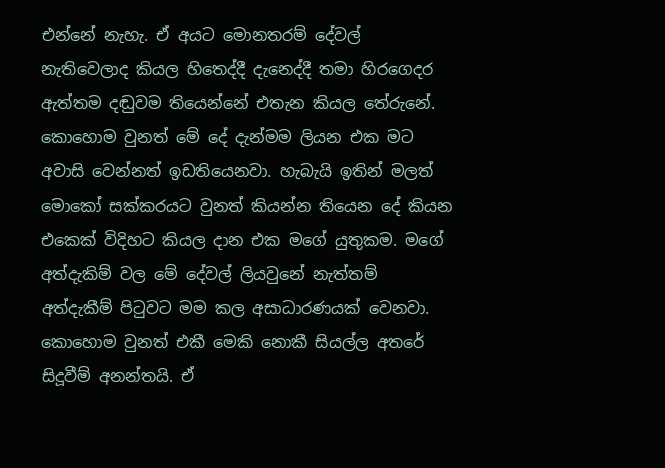එන්නේ නැහැ. ඒ අයට මොනතරම් දේවල් නැතිවෙලාද කියල හිතෙද්දී දැනෙද්දී තමා හිරගෙදර ඇත්තම දඬුවම තියෙන්නේ එතැන කියල තේරුනේ.
කොහොම වුනත් මේ දේ දැන්මම ලියන එක මට අවාසි වෙන්නත් ඉඩතියෙනවා. හැබැයි ඉතින් මලත් මොකෝ සක්කරයට වුනත් කියන්න තියෙන දේ කියන එකෙක් විදිහට කියල දාන එක මගේ යුතුකම. මගේ අත්දැකිම් වල මේ දේවල් ලියවුනේ නැත්තම් අත්දැකීම් පිටුවට මම කල අසාධාරණයක් වෙනවා. කොහොම වුනත් එකී මෙකි නොකී සියල්ල අතරේ සිදූවීම් අනන්තයි. ඒ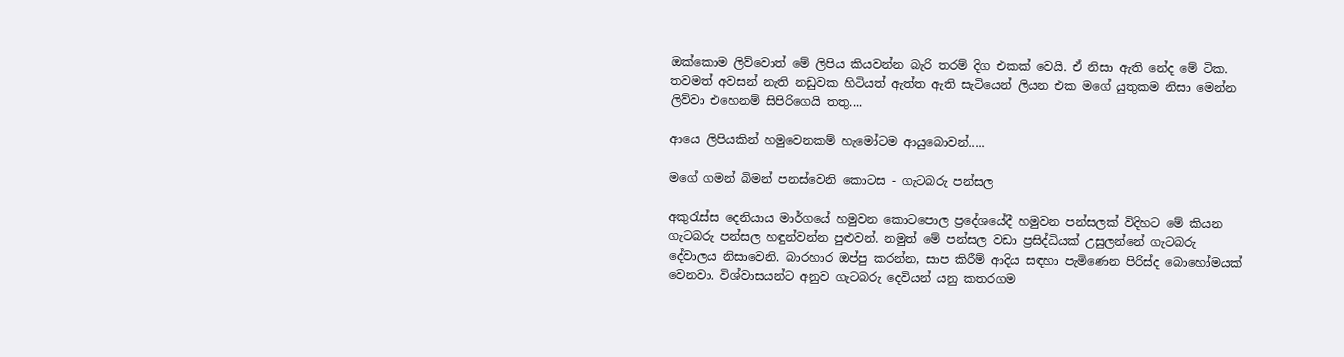ඔක්කොම ලිව්වොත් මේ ලිපිය කියවන්න බැරි තරම් දිග එකක් වෙයි. ඒ නිසා ඇති නේද මේ ටික. තවමත් අවසන් නැති නඩුවක හිටියත් ඇත්ත ඇති සැටියෙන් ලියන එක මගේ යුතුකම නිසා මෙන්න ලිව්වා එහෙනම් සිපිරිගෙයි තතු....

ආයෙ ලිපියකින් හමුවෙනකම් හැමෝටම ආයුබොවන්.....

මගේ ගමන් බිමන් පනස්වෙනි කොටස - ගැටබරු පන්සල

අකුරැස්ස දෙනියාය මාර්ගයේ හමුවන කොටපොල ප්‍රදේශයේදී හමුවන පන්සලක් විදිහට මේ කියන ගැටබරු පන්සල හඳුන්වන්න පුළුවන්. නමුත් මේ පන්සල වඩා ප්‍රසිද්ධියක් උසුලන්නේ ගැටබරු දේවාලය නිසාවෙනි. බාරහාර ඔප්පු කරන්න, සාප කිරීම් ආදිය සඳහා පැමිණෙන පිරිස්ද බොහෝමයක් වෙනවා. විශ්වාසයන්ට අනුව ගැටබරු දෙවියන් යනු කතරගම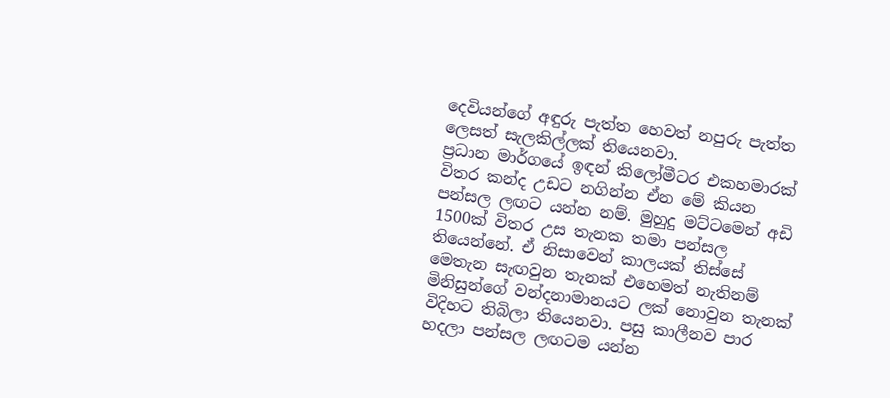දෙවියන්ගේ අඳුරු පැත්ත හෙවත් නපුරු පැත්ත ලෙසත් සැලකිල්ලක් තියෙනවා.
ප්‍රධාන මාර්ගයේ ඉඳන් කිලෝමීටර එකහමාරක් විතර කන්ද උඩට නගින්න ඒන මේ කියන පන්සල ලඟට යන්න නම්. මුහුදු මට්ටමෙන් අඩි 1500ක් විතර උස තැනක තමා පන්සල තියෙන්නේ. ඒ නිසාවෙන් කාලයක් තිස්සේ මෙතැන සැඟවුන තැනක් එහෙමත් නැතිනම් මිනිසුන්ගේ වන්දනාමානයට ලක් නොවුන තැනක් විදිහට තිබිලා තියෙනවා. පසු කාලීනව පාර හදලා පන්සල ලඟටම යන්න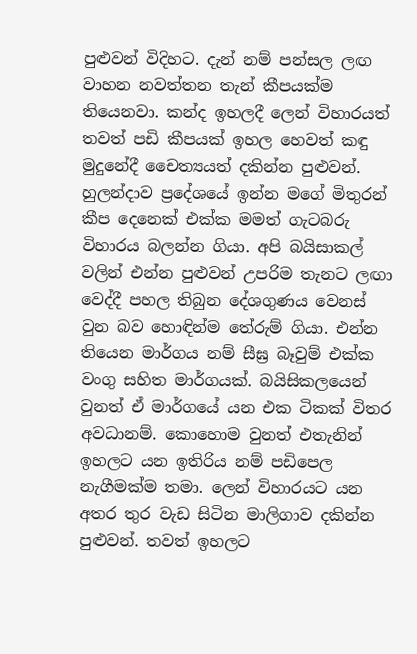පුළුවන් විදිහට. දැන් නම් පන්සල ලඟ වාහන නවත්තන තැන් කීපයක්ම තියෙනවා. කන්ද ඉහලදී ලෙන් විහාරයත් තවත් පඩි කීපයක් ඉහල හෙවත් කඳු මුදුනේදී චෛත්‍යයත් දකින්න පුළුවන්.
හුලන්දාව ප්‍රදේශයේ ඉන්න මගේ මිතුරන් කීප දෙනෙක් එක්ක මමත් ගැටබරු විහාරය බලන්න ගියා. අපි බයිසාකල් වලින් එන්න පුළුවන් උපරිම තැනට ලඟා වෙද්දී පහල තිබුන දේශගුණය වෙනස් වුන බව හොඳින්ම තේරුම් ගියා. එන්න තියෙන මාර්ගය නම් සීඝ්‍ර බෑවුම් එක්ක වංගු සහිත මාර්ගයක්. බයිසිකලයෙන් වුනත් ඒ මාර්ගයේ යන එක ටිකක් විතර අවධානම්. කොහොම වුනත් එතැනින් ඉහලට යන ඉතිරිය නම් පඩිපෙල නැගීමක්ම තමා. ලෙන් විහාරයට යන අතර තුර වැඩ සිටින මාලිගාව දකින්න පුළුවන්. තවත් ඉහලට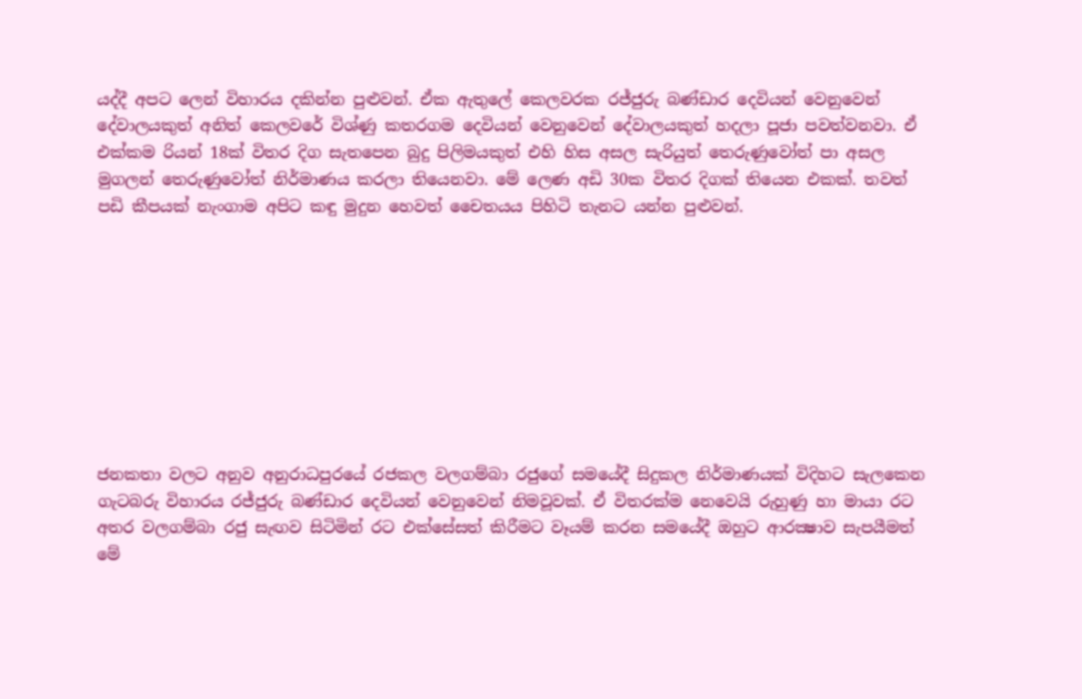යද්දී අපට ලෙන් විහාරය දකින්න පුළුවන්. ඒක ඇතුලේ කෙලවරක රජ්ජුරු බණ්ඩාර දෙවියන් වෙනුවෙන් දේවාලයකුත් අනිත් කෙලවරේ විශ්ණු කතරගම දෙවියන් වෙනුවෙන් දේවාලයකුත් හදලා පූජා පවත්වනවා. ඒ එක්කම රියන් 18ක් විතර දිග සැතපෙන බුදු පිලිමයකුත් එහි හිස අසල සැරියුත් තෙරුණුවෝත් පා අසල මුගලන් තෙරුණුවෝත් නිර්මාණය කරලා තියෙනවා. මේ ලෙණ අඩි 30ක විතර දිගක් තියෙන එකක්. තවත් පඩි කීපයක් නැංගාම අපිට කඳු මුදුන හෙවත් චෛතයය පිහිටි තැනට යන්න පුළුවන්.









ජනකතා වලට අනුව අනුරාධපුරයේ රජකල වලගම්බා රජුගේ සමයේදී සිදුකල නිර්මාණයක් විදිහට සැලකෙන ගැටබරු විහාරය රජ්ජුරු බණ්ඩාර දෙවියන් වෙනුවෙන් නිමවූවක්. ඒ විතරක්ම නෙවෙයි රුහුණු හා මායා රට අතර වලගම්බා රජු සැඟව සිටිමින් රට එක්සේසත් කිරීමට වෑයම් කරන සමයේදී ඔහුට ආරක්‍ෂාව සැපයීමත් මේ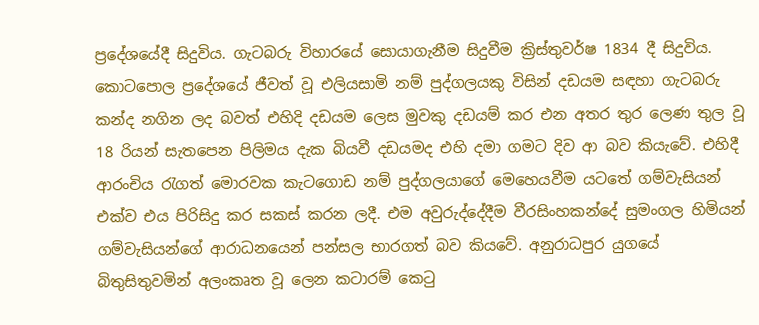ප්‍රදේශයේදී සිදුවිය. ගැටබරු විහාරයේ සොයාගැනීම සිදුවීම ක්‍රිස්තුවර්ෂ 1834 දී සිදුවිය. කොටපොල ප්‍රදේශයේ ජීවත් වූ එලියසාමි නම් පුද්ගලයකු විසින් දඩයම සඳහා ගැටබරු කන්ද නගින ලද බවත් එහිදි දඩයම ලෙස මුවකු දඩයම් කර එන අතර තුර ලෙණ තුල වූ 18 රියන් සැතපෙන පිලිමය දැක බියවී දඩයමද එහි දමා ගමට දිව ආ බව කියැවේ. එහිදී ආරංචිය රැගත් මොරවක කැටගොඩ නම් පුද්ගලයාගේ මෙහෙයවීම යටතේ ගම්වැසියන් එක්ව එය පිරිසිදු කර සකස් කරන ලදී. එම අවුරුද්දේදීම වීරසිංහකන්දේ සුමංගල හිමියන් ගම්වැසියන්ගේ ආරාධනයෙන් පන්සල භාරගත් බව කියවේ. අනුරාධපුර යුගයේ බිතුසිතුවමින් අලංකෘත වූ ලෙන කටාරම් කෙටු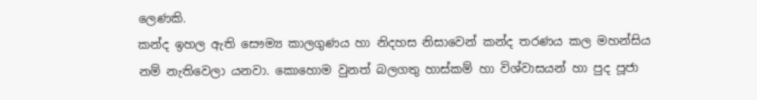ලෙණකි.
කන්ද ඉහල ඇති සෞම්‍ය කාලගුණය හා නිදහස නිසාවෙන් කන්ද තරණය කල මහන්සිය නම් නැතිවෙලා යනවා. කොහොම වුනත් බලගතු හාස්කම් හා විශ්වාසයන් හා පුද පූජා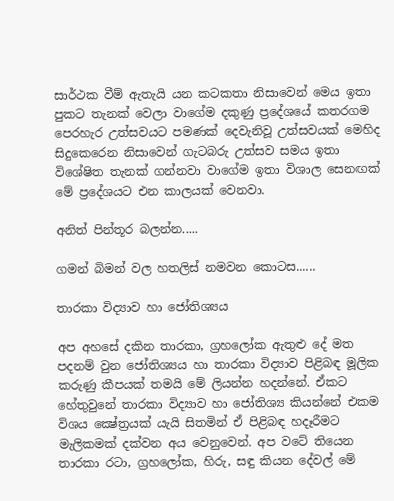සාර්ථක වීම් ඇතැයි යන කටකතා නිසාවෙන් මෙය ඉතා පුකට තැනක් වෙලා වාගේම දකුණු ප්‍රදේශයේ කතරගම පෙරහැර උත්සවයට පමණක් දෙවැනිවූ උත්සවයක් මෙහිද සිදුකෙරෙන නිසාවෙන් ගැටබරු උත්සව සමය ඉතා විශේෂිත තැනක් ගන්නවා වාගේම ඉතා විශාල සෙනඟක් මේ ප්‍රදේශයට එන කාලයක් වෙනවා.

අනිත් පින්තූර බලන්න.....

ගමන් බිමන් වල හතලිස් නමවන කොටස......

තාරකා විද්‍යාව හා ජෝතිශ්‍යය

අප අහසේ දකින තාරකා, ග්‍රහලෝක ඇතුළු දේ මත පදනම් වුන ජෝතිශ්‍යය හා තාරකා විද්‍යාව පිළිබඳ මූලික කරුණු කීපයක් තමයි මේ ලියන්න හදන්නේ. ඒකට හේතුවුනේ තාරකා විද්‍යාව හා ජෝතිශ්‍ය කියන්නේ එකම විශය ක්‍ෂේත්‍රයක් යැයි සිතමින් ඒ පිළිබඳ හදෑරීමට මැලිකමක් දක්වන අය වෙනුවෙන්. අප වටේ තියෙන තාරකා රටා, ග්‍රහලෝක, හිරු, සඳු කියන දේවල් මේ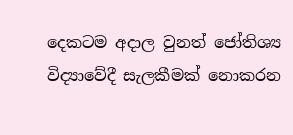දෙකටම අදාල වුනත් ජෝතිශ්‍ය විද්‍යාවේදී සැලකීමක් නොකරන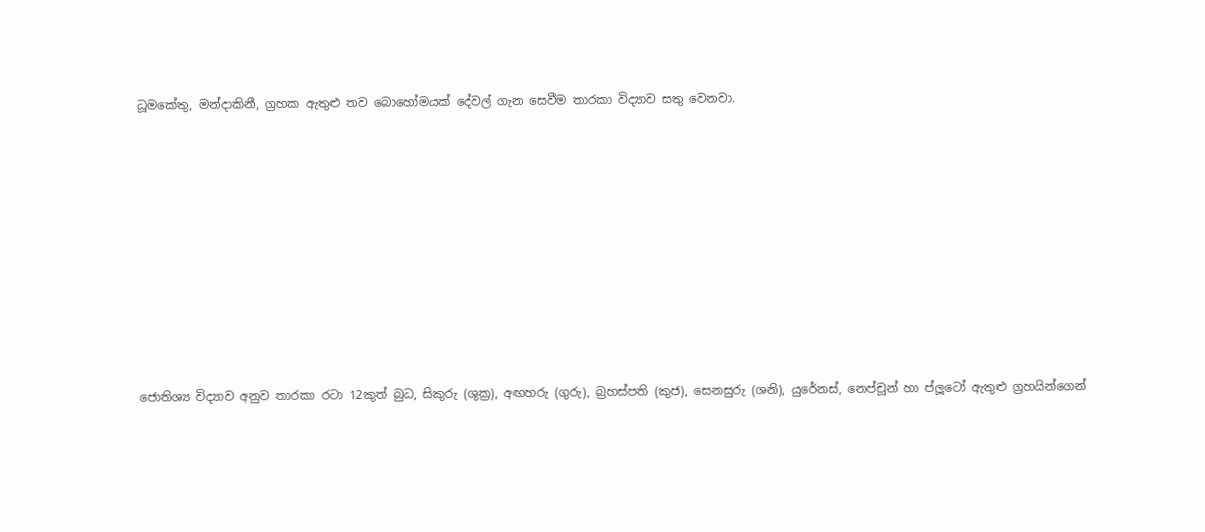ධූමකේතු, මන්දාකිනී, ග්‍රහක ඇතුළු තව බොහෝමයක් දේවල් ගැන සෙවීම තාරකා විද්‍යාව සතු වෙනවා.










ජොතිශ්‍ය විද්‍යාව අනුව තාරකා රටා 12කුත් බුධ, සිකුරු (ශුක්‍ර), අඟහරු (ගුරු), බ්‍රහස්පති (කුජ), සෙනසුරු (ශනි), යුරේනස්, නෙප්චූන් හා ප්ලූටෝ ඇතුළු ග්‍රහයින්ගෙන්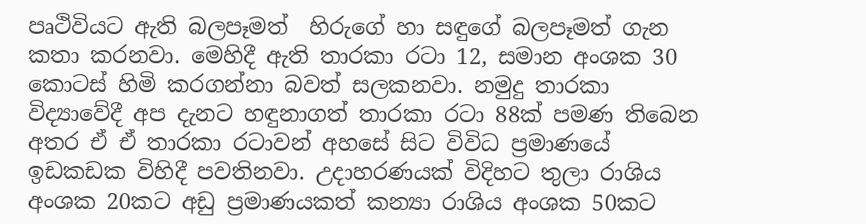පෘථිවියට ඇති බලපෑමත්  හිරුගේ හා සඳුගේ බලපෑමත් ගැන කතා කරනවා. මෙහිදී ඇති තාරකා රටා 12, සමාන අංශක 30 කොටස් හිමි කරගන්නා බවත් සලකනවා. නමුදු තාරකා විද්‍යාවේදී අප දැනට හඳුනාගත් තාරකා රටා 88ක් පමණ තිබෙන අතර ඒ ඒ තාරකා රටාවන් අහසේ සිට විවිධ ප්‍රමාණයේ ඉඩකඩක විහිදී පවතිනවා. උදාහරණයක් විදිහට තුලා රාශිය අංශක 20කට අඩු ප්‍රමාණයකත් කන්‍යා රාශිය අංශක 50කට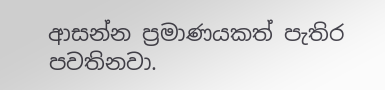ආසන්න ප්‍රමාණයකත් පැතිර පවතිනවා.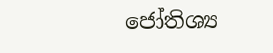ජෝතිශ්‍ය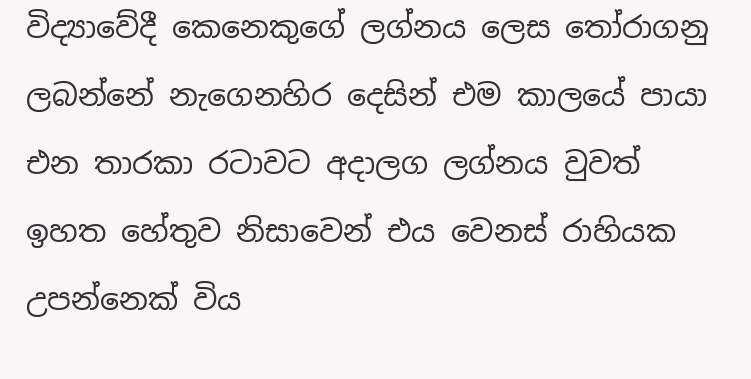විද්‍යාවේදී කෙනෙකුගේ ලග්නය ලෙස තෝරාගනු ලබන්නේ නැගෙනහිර දෙසින් එම කාලයේ පායා එන තාරකා රටාවට අදාලග ලග්නය වුවත් ඉහත හේතුව නිසාවෙන් එය වෙනස් රාහියක උපන්නෙක් විය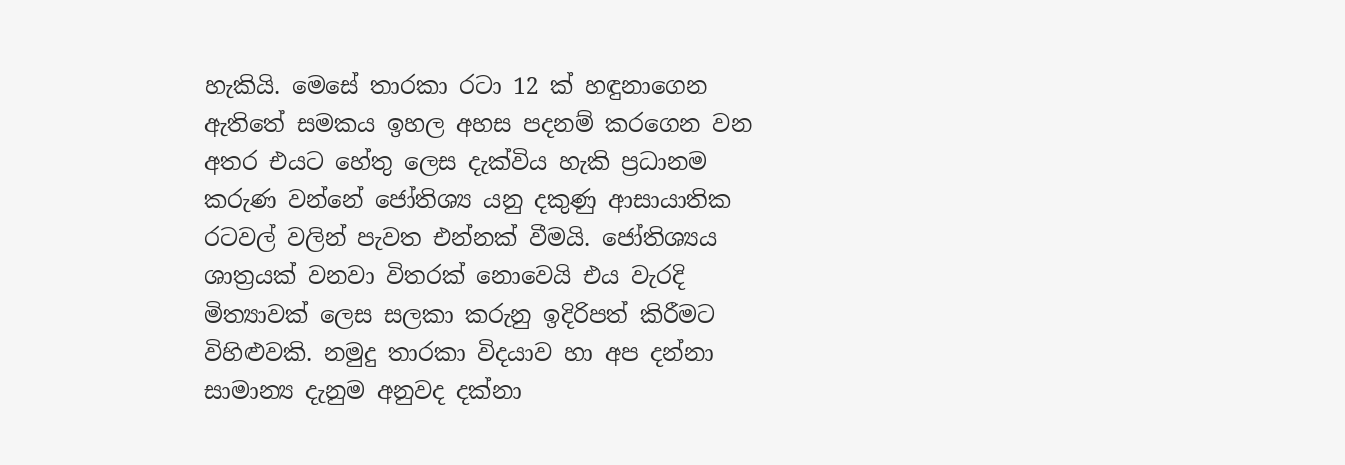හැකියි. මෙසේ තාරකා රටා 12 ක් හඳුනාගෙන ඇතිතේ සමකය ඉහල අහස පදනම් කරගෙන වන අතර එයට හේතු ලෙස දැක්විය හැකි ප්‍රධානම කරුණ වන්නේ ජෝතිශ්‍ය යනු දකුණු ආසායාතික රටවල් වලින් පැවත එන්නක් වීමයි. ජෝතිශ්‍යය ශාත්‍රයක් වනවා විතරක් නොවෙයි එය වැරදි මිත්‍යාවක් ලෙස සලකා කරුනු ඉදිරිපත් කිරීමට විහිළුවකි. නමුදු තාරකා විදයාව හා අප දන්නා සාමාන්‍ය දැනුම අනුවද දක්නා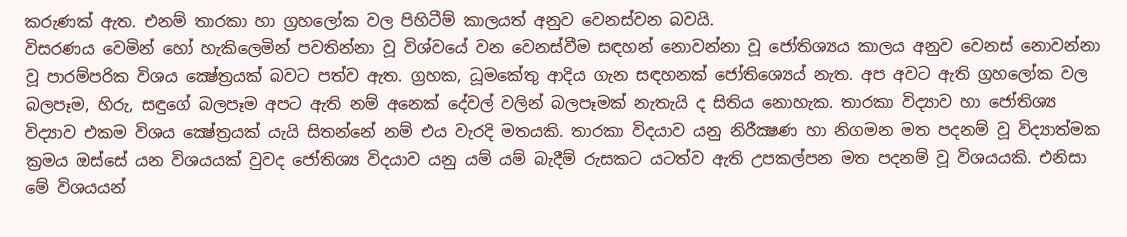කරුණක් ඇත. එනම් තාරකා හා ග්‍රහලෝක වල පිහිටීම් කාලයත් අනුව වෙනස්වන බවයි.
විසරණය වෙමින් හෝ හැකිලෙමින් පවතින්නා වූ විශ්වයේ වන වෙනස්වීම සඳහන් නොවන්නා වූ ජෝතිශ්‍යය කාලය අනුව වෙනස් නොවන්නා වූ පාරම්පරික විශය ක්‍ෂේත්‍රයක් බවට පත්ව ඇත. ග්‍රහක, ධූමකේතු ආදිය ගැන සඳහනක් ජෝතිශ්‍යෙය් නැත. අප අවට ඇති ග්‍රහලෝක වල බලපෑම, හිරු, සඳුගේ බලපෑම අපට ඇති නම් අනෙක් දේවල් වලින් බලපෑමක් නැතැයි ද සිතිය නොහැක. තාරකා විද්‍යාව හා ජෝතිශ්‍ය විද්‍යාව එකම විශය ක්‍ෂේත්‍රයක් යැයි සිතන්නේ නම් එය වැරදි මතයකි. තාරකා විදයාව යනු නිරීක්‍ෂණ හා නිගමන මත පදනම් වූ විද්‍යාත්මක ක්‍රමය ඔස්සේ යන විශයයක් වුවද ජෝතිශ්‍ය විදයාව යනු යම් යම් බැදීම් රුසකට යටත්ව ඇති උපකල්පන මත පදනම් වූ විශයයකි. එනිසා මේ විශයයන්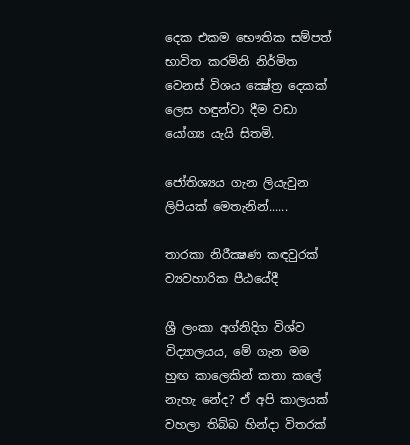දෙක එකම භෞතික සම්පත් භාවිත කරමිනි නිර්මිත වෙනස් විශය ක්‍ෂේත්‍ර දෙකක් ලෙස හඳුන්වා දීම වඩා යෝග්‍ය යැයි සිතමි.

ජෝතිශ්‍යය ගැන ලියැවුන ලිපියක් මෙතැනින්......

තාරකා නිරීක්‍ෂණ කඳවුරක් ව්‍යවහාරික පීඨයේදී

ශ්‍රී ලංකා අග්නිදිග විශ්ව විද්‍යාලයය, මේ ගැන මම හුඟ කාලෙකින් කතා කලේ නැහැ නේද? ඒ අපි කාලයක් වහලා තිබ්බ හින්දා විතරක්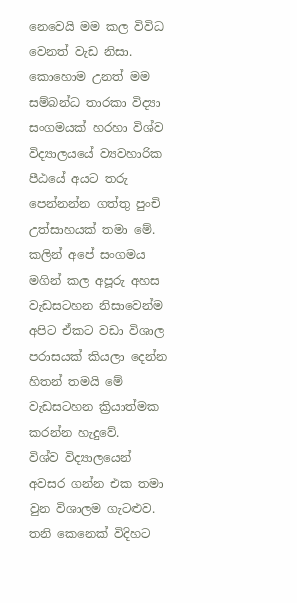නෙවෙයි මම කල විවිධ වෙනත් වැඩ නිසා. කොහොම උනත් මම සම්බන්ධ තාරකා විද්‍යා සංගමයක් හරහා විශ්ව විද්‍යාලයයේ ව්‍යවහාරික පීඨයේ අයට තරු පෙන්නන්න ගත්තු පුංචි උත්සාහයක් තමා මේ. කලින් අපේ සංගමය මගින් කල අපූරු අහස වැඩසටහන නිසාවෙන්ම අපිට ඒකට වඩා විශාල පරාසයක් කියලා දෙන්න හිතන් තමයි මේ වැඩසටහන ක්‍රියාත්මක කරන්න හැදුවේ.
විශ්ව විද්‍යාලයෙන් අවසර ගන්න එක තමා වුන විශාලම ගැටළුව. තනි කෙනෙක් විදිහට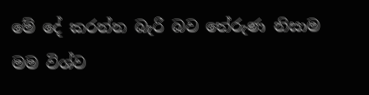මේ දේ කරන්න බැරි බව තේරුණ නිසාම මම විශ්ව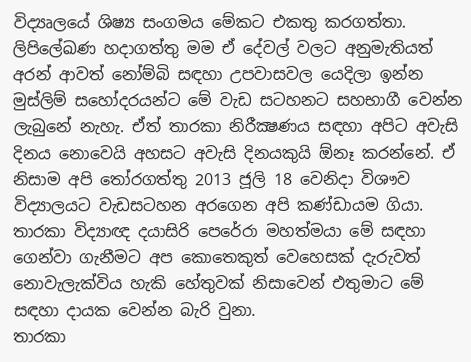විද්‍යෘලයේ ශිෂ්‍ය සංගමය මේකට එකතු කරගත්තා. ලිපිලේඛණ හදාගත්තු මම ඒ දේවල් වලට අනුමැතියත් අරන් ආවත් නෝම්බි සඳහා උපවාසවල යෙදිලා ඉන්න මුස්ලිම් සහෝදරයන්ට මේ වැඩ සටහනට සහභාගී වෙන්න ලැබුනේ නැහැ. ඒත් තාරකා නිරීක්‍ෂණය සඳහා අපිට අවැසි දිනය නොවෙයි අහසට අවැසි දිනයකුයි ඕනෑ කරන්නේ. ඒ නිසාම අපි තෝරගත්තු 2013 ජූලි 18 වෙනිදා විශෟව විද්‍යාලයට වැඩසටහන අරගෙන අපි කණ්ඩායම ගියා. තාරකා විද්‍යාඥ දයාසිරි පෙරේරා මහත්මයා මේ සඳහා ගෙන්වා ගැනීමට අප කොතෙකුත් වෙහෙසක් දැරුවත් නොවැලැක්විය හැකි හේතුවක් නිසාවෙන් එතුමාට මේ සඳහා දායක වෙන්න බැරි වුනා.
තාරකා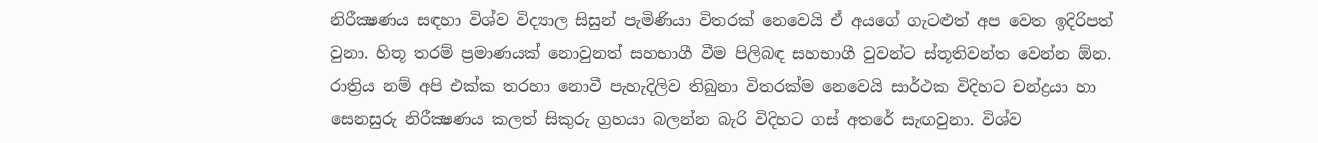නිරීක්‍ෂණය සඳහා විශ්ව විද්‍යාල සිසුන් පැමිණියා විතරක් නෙවෙයි ඒ අයගේ ගැටළුත් අප වෙත ඉදිරිපත් වුනා. හිතූ තරම් ප්‍රමාණයක් නොවුනත් සහභාගී වීම පිලිබඳ සහභාගී වුවන්ට ස්තූතිවන්ත වෙන්න ඕන. රාත්‍රිය නම් අපි එක්ක තරහා නොවී පැහැදිලිව තිබුනා විතරක්ම නෙවෙයි සාර්ථක විදිහට චන්ද්‍රයා හා  සෙනසුරු නිරීක්‍ෂණය කලත් සිකුරු ග්‍රහයා බලන්න බැරි විදිහට ගස් අතරේ සැඟවුනා. විශ්ව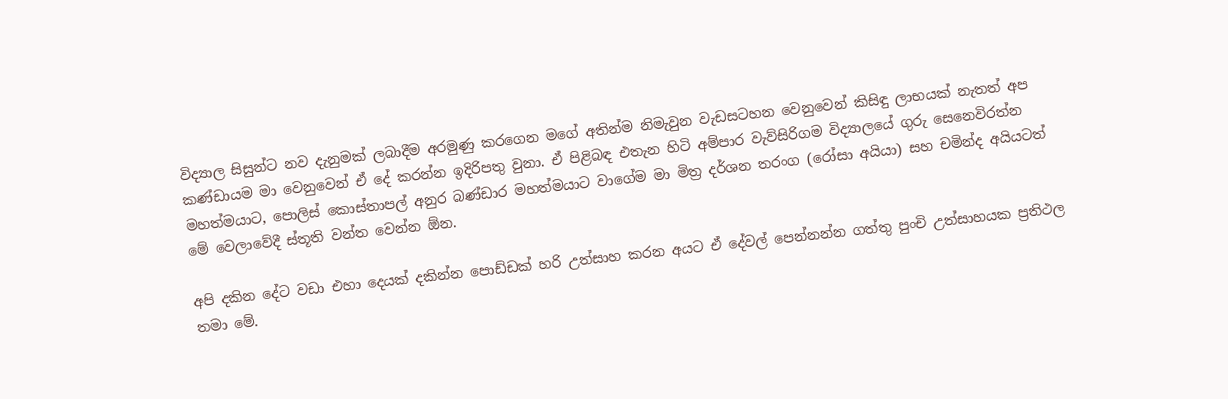විද්‍යාල සිසුන්ට නව දැනුමක් ලබාදීම අරමුණු කරගෙන මගේ අතින්ම නිමැවුන වැඩසටහන වෙනුවෙන් කිසිඳු ලාභයක් නැතත් අප කණ්ඩායම මා වෙනුවෙන් ඒ දේ කරන්න ඉදිරිපතු වුනා. ඒ පිළිබඳ එතැන හිටි අම්පාර වැව්සිරිගම විද්‍යාලයේ ගුරු සෙනෙවිරත්න මහත්මයාට, පොලිස් කොස්තාපල් අනුර බණ්ඩාර මහත්මයාට වාගේම මා මිත්‍ර දර්ශන තරංග (රෝසා අයියා) සහ චමින්ද අයියටත් මේ වෙලාවේදී ස්තූති වන්ත වෙන්න ඕන.

අපි දකින දේට වඩා එහා දෙයක් දකින්න පොඩ්ඩක් හරි උත්සාහ කරන අයට ඒ දේවල් පෙන්නන්න ගත්තු පුංචි උත්සාහයක ප්‍රතිථල තමා මේ.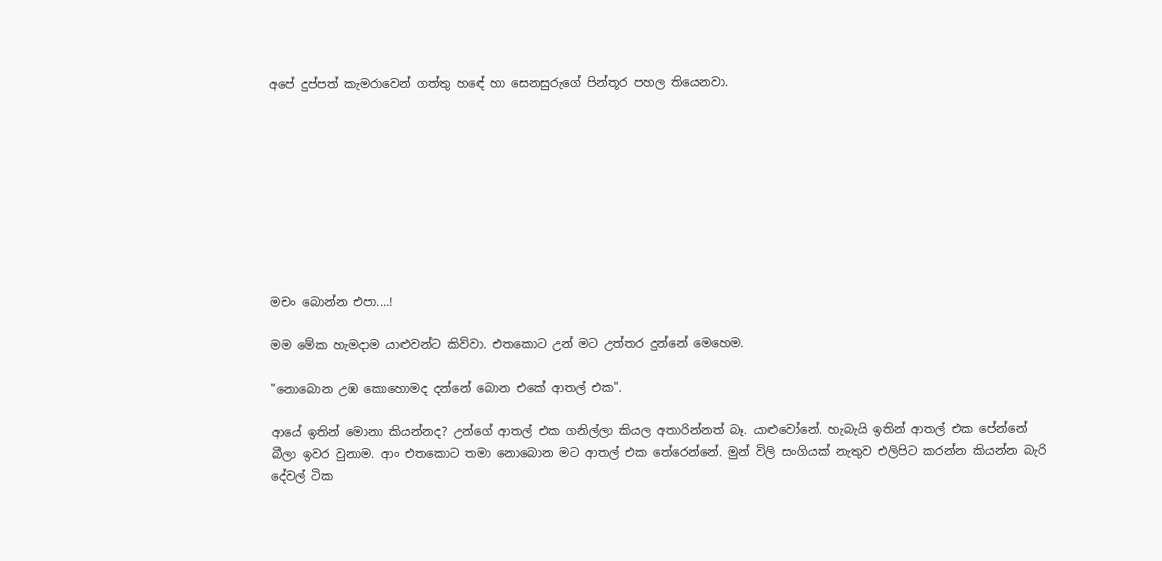අපේ දුප්පත් කැමරාවෙන් ගත්තු හඳේ හා සෙනසුරුගේ පින්තූර පහල තියෙනවා.









මචං බොන්න එපා....!

මම මේක හැමදාම යාළුවන්ට කිව්වා. එතකොට උන් මට උත්තර දුන්නේ මෙහෙම.

"නොබොන උඹ කොහොමද දන්නේ බොන එකේ ආතල් එක".

ආයේ ඉතින් මොනා කියන්නද? උන්ගේ ආතල් එක ගනිල්ලා කියල අතාරින්නත් බෑ. යාළුවෝනේ. හැබැයි ඉතින් ආතල් එක පේන්නේ බීලා ඉවර වුනාම. ආං එතකොට තමා නොබොන මට ආතල් එක තේරෙන්නේ. මුන් විලි සංගියක් නැතුව එලිපිට කරන්න කියන්න බැරි දේවල් ටික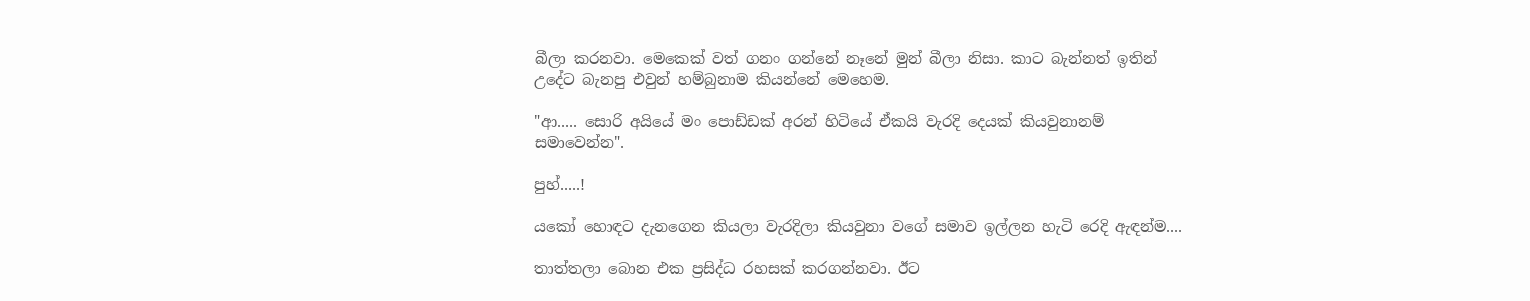බීලා කරනවා. මෙකෙක් වත් ගනං ගන්නේ නෑනේ මුන් බීලා නිසා. කාට බැන්නත් ඉතින් උදේට බැනපු එවුන් හම්බුනාම කියන්නේ මෙහෙම.

"ආ..... සොරි අයියේ මං පොඩ්ඩක් අරන් හිටියේ ඒකයි වැරදි දෙයක් කියවුනානම් සමාවෙන්න".

පුහ්.....!

යකෝ හොඳට දැනගෙන කියලා වැරදිලා කියවුනා වගේ සමාව ඉල්ලන හැටි රෙදි ඇඳන්ම....

තාත්තලා බොන එක ප්‍රසිද්ධ රහසක් කරගන්නවා. ඊට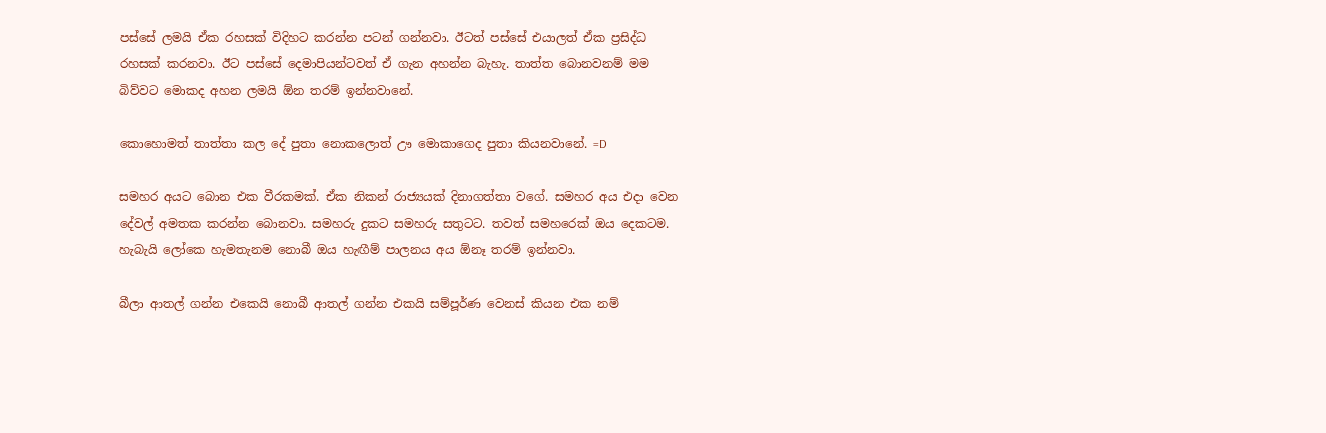පස්සේ ලමයි ඒක රහසක් විදිහට කරන්න පටන් ගන්නවා. ඊටත් පස්සේ එයාලත් ඒක ප්‍රසිද්ධ රහසක් කරනවා. ඊට පස්සේ දෙමාපියන්ටවත් ඒ ගැන අහන්න බැහැ. තාත්ත බොනවනම් මම බිව්වට මොකද අහන ලමයි ඕන තරම් ඉන්නවානේ.

කොහොමත් තාත්තා කල දේ පුතා නොකලොත් ඌ මොකාගෙද පුතා කියනවානේ. =D

සමහර අයට බොන එක වීරකමක්. ඒක නිකන් රාජ්‍යයක් දිනාගත්තා වගේ. සමහර අය එදා වෙන දේවල් අමතක කරන්න බොනවා. සමහරු දුකට සමහරු සතුටට. තවත් සමහරෙක් ඔය දෙකටම. හැබැයි ලෝකෙ හැමතැනම නොබී ඔය හැඟීම් පාලනය අය ඕනෑ තරම් ඉන්නවා.

බීලා ආතල් ගන්න එකෙයි නොබී ආතල් ගන්න එකයි සම්පූර්ණ වෙනස් කියන එක නම්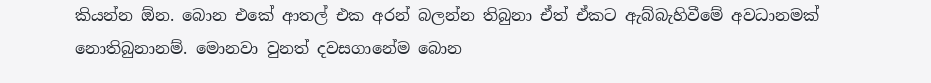කියන්න ඕන. බොන එකේ ආතල් එක අරන් බලන්න තිබුනා ඒත් ඒකට ඇබ්බැහිවීමේ අවධානමක් නොතිබුනානම්. මොනවා වුනත් දවසගානේම බොන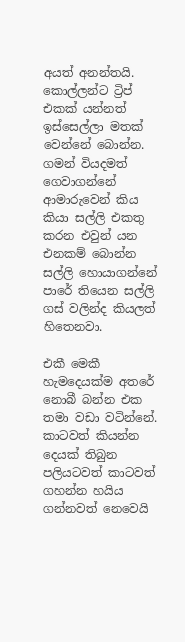අයත් අනන්තයි. කොල්ලන්ට ට්‍රිප් එකක් යන්නත් ඉස්සෙල්ලා මතක් වෙන්නේ බොන්න. ගමන් වියදමත් ගෙවාගන්නේ ආමාරුවෙන් කිය කියා සල්ලි එකතු කරන එවුන් යන එනකම් බොන්න සල්ලි හොයාගන්නේ පාරේ තියෙන සල්ලි ගස් වලින්ද කියලත් හිතෙනවා.

එකී මෙකී හැමදෙයක්ම අතරේ නොබී බන්න එක තමා වඩා වටින්නේ. කාටවත් කියන්න දෙයක් තිබුන පලියටවත් කාටවත් ගහන්න හයිය ගන්නවත් නෙවෙයි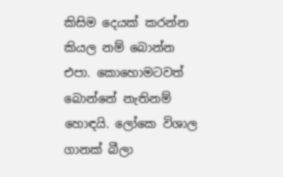කිසිම දෙයක් කරන්න කියල නම් බොන්න එපා. කොහොමටවත් බොන්නේ නැතිනම් හොඳයි. ලෝකෙ විශාල ගානක් බීලා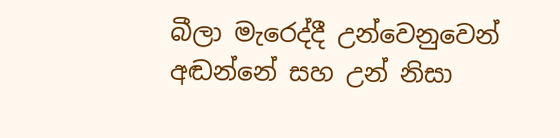බීලා මැරෙද්දී උන්වෙනුවෙන් අඬන්නේ සහ උන් නිසා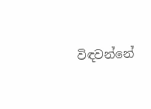විඳවන්නේ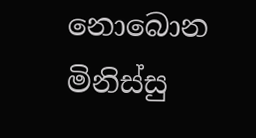නොබොන මිනිස්සු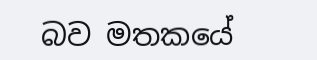බව මතකයේ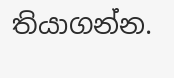තියාගන්න.